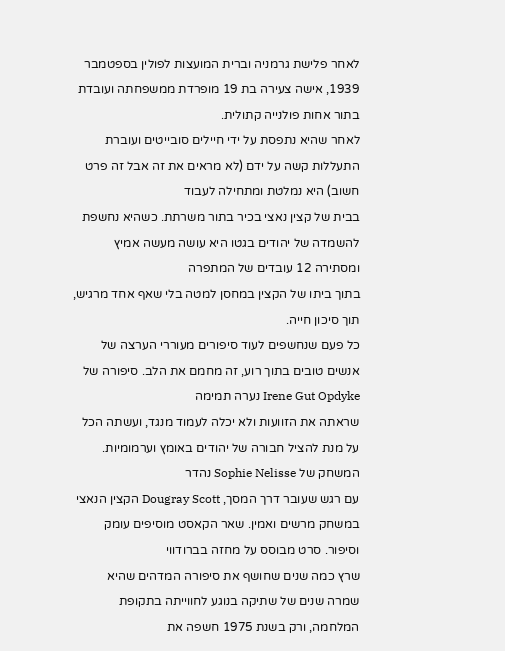לאחר פלישת גרמניה וברית המועצות לפולין בספטמבר 1939, אישה צעירה בת 19 מופרדת ממשפחתה ועובדת בתור אחות פולנייה קתולית.
לאחר שהיא נתפסת על ידי חיילים סובייטים ועוברת התעללות קשה על ידם (לא מראים את זה אבל זה פרט חשוב) היא נמלטת ומתחילה לעבוד
בבית של קצין נאצי בכיר בתור משרתת. כשהיא נחשפת להשמדה של יהודים בגטו היא עושה מעשה אמיץ ומסתירה 12 עובדים של המתפרה
בתוך ביתו של הקצין במחסן למטה בלי שאף אחד מרגיש, תוך סיכון חייה.
כל פעם שנחשפים לעוד סיפורים מעוררי הערצה של אנשים טובים בתוך רוע, זה מחמם את הלב. סיפורה של Irene Gut Opdyke נערה תמימה
שראתה את הזוועות ולא יכלה לעמוד מנגד, ועשתה הכל על מנת להציל חבורה של יהודים באומץ וערמומיות. המשחק של Sophie Nelisse נהדר
עם רגש שעובר דרך המסך, Dougray Scott הקצין הנאצי במשחק מרשים ואמין. שאר הקאסט מוסיפים עומק וסיפור. סרט מבוסס על מחזה בברודווי
שרץ כמה שנים שחושף את סיפורה המדהים שהיא שמרה שנים של שתיקה בנוגע לחווייתה בתקופת המלחמה, ורק בשנת 1975 חשפה את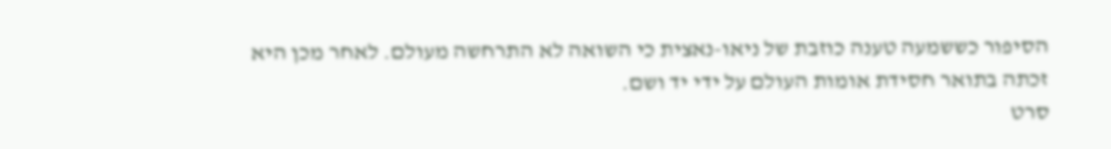הסיפור כששמעה טענה כוזבת של ניאו-נאצית כי השואה לא התרחשה מעולם. לאחר מכן היא זכתה בתואר חסידת אומות העולם על ידי יד ושם.
סרט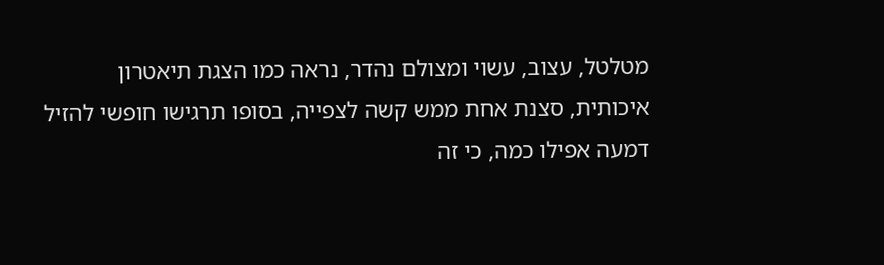מטלטל, עצוב, עשוי ומצולם נהדר, נראה כמו הצגת תיאטרון איכותית, סצנת אחת ממש קשה לצפייה, בסופו תרגישו חופשי להזיל דמעה אפילו כמה, כי זה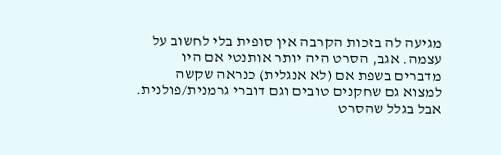מגיעה לה בזכות הקרבה אין סופית בלי לחשוב על עצמה. אגב, הסרט היה יותר אותנטי אם היו מדברים בשפת אם (לא אנגלית) כנראה שקשה למצוא גם שחקנים טובים וגם דוברי גרמנית/פולנית. אבל בגלל שהסרט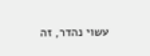עשוי נהדר, זה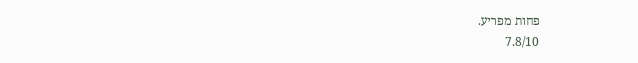פחות מפריע.
7.8/10